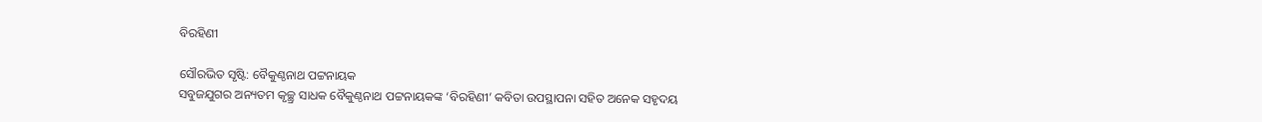ବିରହିଣୀ

ସୌରଭିତ ସୃଷ୍ଟି: ବୈକୁଣ୍ଠନାଥ ପଟ୍ଟନାୟକ
ସବୁଜଯୁଗର ଅନ୍ୟତମ କୃଚ୍ଛ୍ର ସାଧକ ବୈକୁଣ୍ଠନାଥ ପଟ୍ଟନାୟକଙ୍କ ‘ବିରହିଣୀ’ କବିତା ଉପସ୍ଥାପନା ସହିତ ଅନେକ ସହୃଦୟ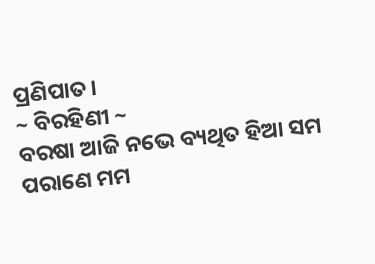ପ୍ରଣିପାତ।
~ ବିରହିଣୀ ~
ବରଷା ଆଜି ନଭେ ବ୍ୟଥିତ ହିଆ ସମ
ପରାଣେ ମମ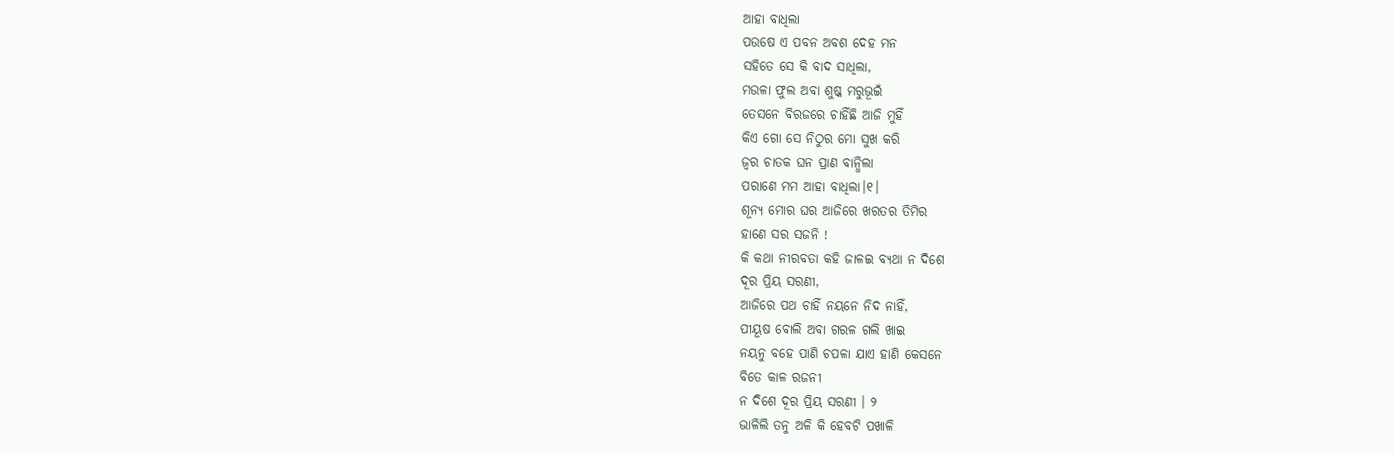ଆହା ବାଧିଲା
ପଉଷେ ଏ ପବନ ଅବଶ ଦେହ ମନ
ସହିତେ ସେ କି ବାଦ ସାଧିଲା,
ମଉଳା ଫୁଲ ଅବା ଶୁଷ୍କ ମରୁଭୂଇଁ
ତେସନେ ବିରଜରେ ଚାହିଁଛି ଆଜି ମୁହିଁ
କିଏ ଗୋ ସେ ନିଠୁର ମୋ ସୁଖ କରି
ଜ୍ଵର ଚାତକ ଘନ ପ୍ରାଣ ବାନ୍ଧିଲା
ପରାଣେ ମମ ଆହା ବାଧିଲା।୧।
ଶୂନ୍ୟ ମୋର ଘର ଆଜିରେ ଖରତର ତିମିର
ହାଣେ ସର ସଜନି !
କି କଥା ନୀରବତା କହି ଜାଳଇ ବ୍ୟଥା ନ ଦିଶେ
ଦୂର ପ୍ରିୟ ସରଣୀ,
ଆଜିରେ ପଥ ଚାହିଁ ନୟନେ ନିଦ ନାହିଁ,
ପୀୟୂଷ ବୋଲି ଅବା ଗରଳ ଗଲି ଖାଇ
ନୟନୁ ବହେ ପାଣି ଚପଳା ଯାଏ ହାଣି କେସନେ
ବିତେ କାଳ ରଜନୀ
ନ ଦିଶେ ଦୂର ପ୍ରିୟ ସରଣୀ । ୨
ଭାଳିଲି ତନୁ ଅଳି କି ହେବଟି ପଖାଳି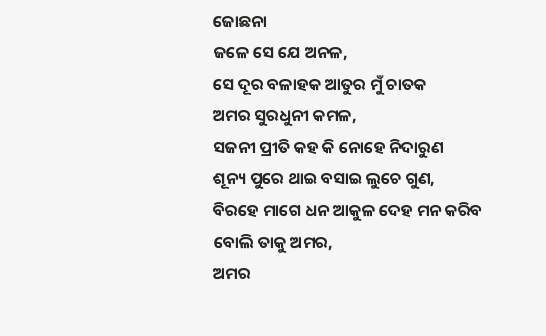ଜୋଛନା
ଜଳେ ସେ ଯେ ଅନଳ,
ସେ ଦୂର ବଳାହକ ଆତୁର ମୁଁ ଚାତକ
ଅମର ସୁରଧୁନୀ କମଳ,
ସଜନୀ ପ୍ରୀତି କହ କି ନୋହେ ନିଦାରୁଣ
ଶୂନ୍ୟ ପୁରେ ଥାଇ ବସାଇ ଲୁଚେ ଗୁଣ,
ବିରହେ ମାଗେ ଧନ ଆକୁଳ ଦେହ ମନ କରିବ
ବୋଲି ତାକୁ ଅମର,
ଅମର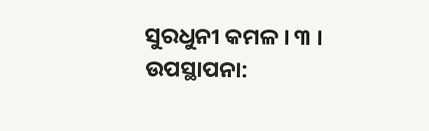ସୁରଧୁନୀ କମଳ । ୩ ।
ଉପସ୍ଥାପନା: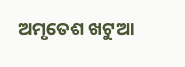ଅମୃତେଶ ଖଟୁଆ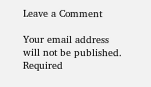Leave a Comment

Your email address will not be published. Required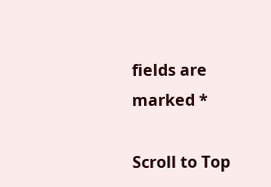fields are marked *

Scroll to Top